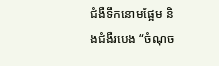ជំងឺទឹកនោមផ្អែម និងជំងឺរបេង “ចំណុច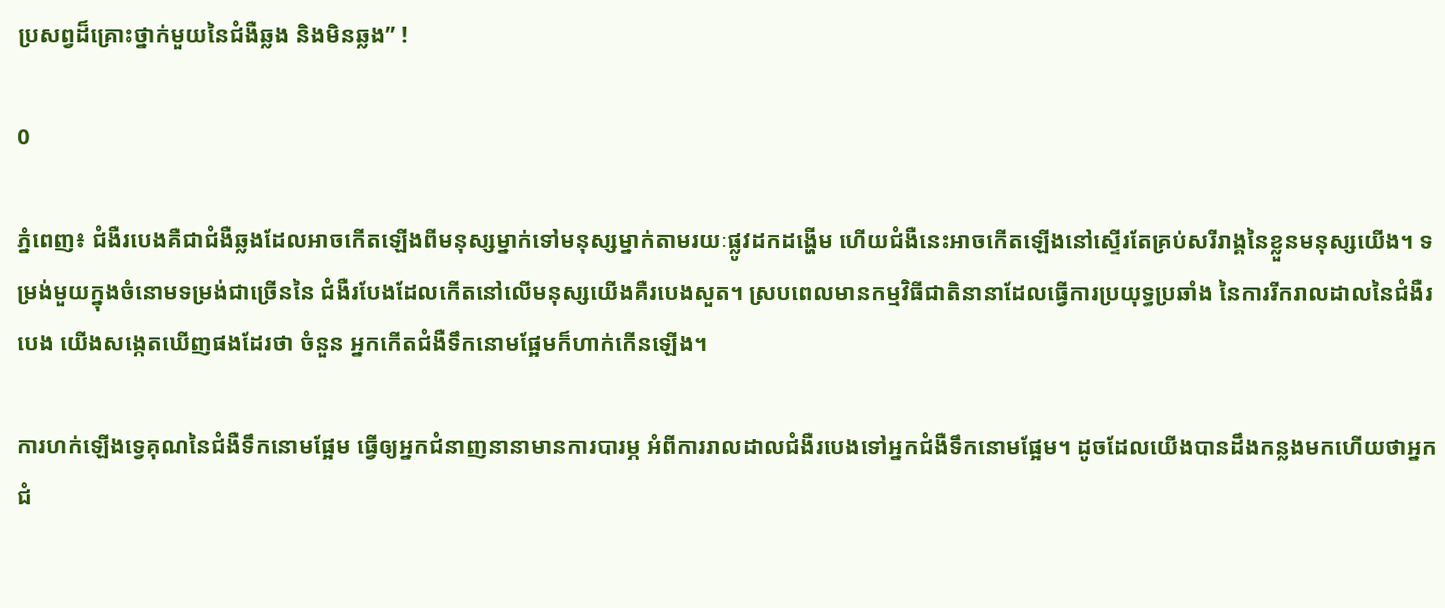ប្រសព្វដ៏គ្រោះថ្នាក់មួយនៃជំងឺឆ្លង និងមិនឆ្លង” !

0

ភ្នំពេញ៖ ជំងឺរបេងគឺជាជំងឺឆ្លងដែលអាចកើតឡើងពីមនុស្សម្នាក់ទៅមនុស្សម្នាក់តាមរយៈផ្លូវដកដង្ហើម ហើយជំងឺនេះអាចកើតឡើងនៅស្ទើរតែគ្រប់សរីរាង្គនៃខ្លួនមនុស្សយើង។ ទម្រង់មួយក្នុងចំនោមទម្រង់ជាច្រើននៃ ជំងឺរបែងដែលកើតនៅលើមនុស្សយើងគឺរបេងសួត។ ស្របពេលមានកម្មវិធីជាតិនានាដែលធ្វើការប្រយុទ្ធប្រឆាំង នៃការរីករាលដាលនៃជំងឺរបេង យើងសង្កេតឃើញផងដែរថា ចំនួន អ្នកកើតជំងឺទឹកនោមផ្អែមក៏ហាក់កើនឡើង។

ការហក់ឡើងទ្វេគុណនៃជំងឺទឹកនោមផ្អែម ធ្វើឲ្យអ្នកជំនាញនានាមានការបារម្ភ អំពីការរាលដាលជំងឺរបេងទៅអ្នកជំងឺទឹកនោមផ្អែម។ ដូចដែលយើងបានដឹងកន្លងមកហើយថាអ្នកជំ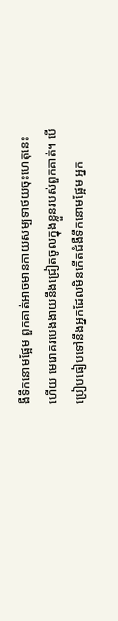ងឺទឹកនោមផ្អែម ពួកគាត់អាចមានកាយសម្បទាថយចុះហេតុនេះហើយ មេរោគរបេងងាយនឹងជ្រៀតចូលក្នុងខ្លួនរបស់ពួកគាត់។ បើប្រៀបធៀបទៅនឹងអ្នកដែលមិនកើតជំងឺទឹកនោមផ្អែម អ្នក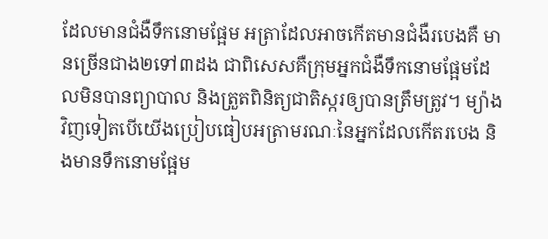ដែលមានជំងឺទឹកនោមផ្អែម អត្រាដែលអាចកើតមានជំងឺរបេងគឺ មានច្រើនជាង២ទៅ៣ដង ជាពិសេសគឺក្រុមអ្នកជំងឺទឹកនោមផ្អែមដែលមិនបានព្យាបាល និងត្រួតពិនិត្យជាតិស្ករឲ្យបានត្រឹមត្រូវ។ ម្យ៉ាងវិញទៀតបើយើងប្រៀបធៀបអត្រាមរណៈនៃអ្នកដែលកើតរបេង និងមានទឹកនោមផ្អែម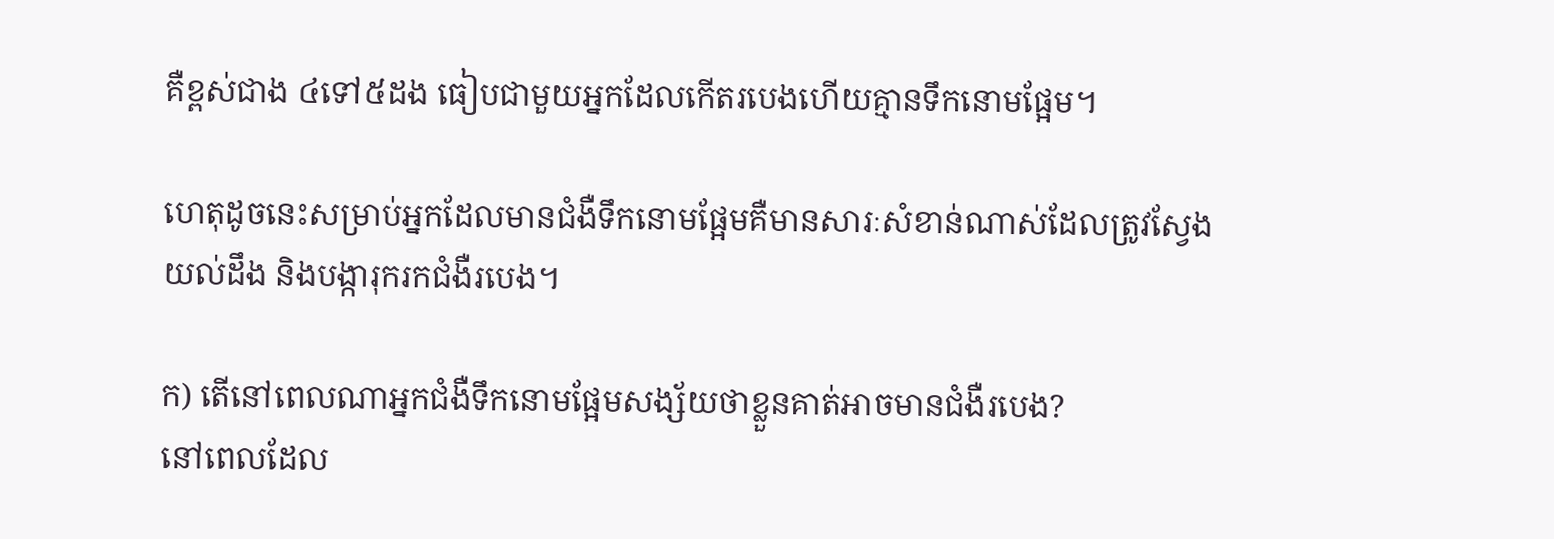គឺខ្ពស់ជាង ៤ទៅ៥ដង ធៀបជាមួយអ្នកដែលកើតរបេងហើយគ្មានទឹកនោមផ្អែម។

ហេតុដូចនេះសម្រាប់អ្នកដែលមានជំងឺទឹកនោមផ្អែមគឺមានសារៈសំខាន់ណាស់ដែលត្រូវស្វែងយល់ដឹង និងបង្ការុករកជំងឺរបេង។

ក) តើនៅពេលណាអ្នកជំងឺទឹកនោមផ្អែមសង្ស័យថាខ្លួនគាត់អាចមានជំងឺរបេង?
នៅពេលដែល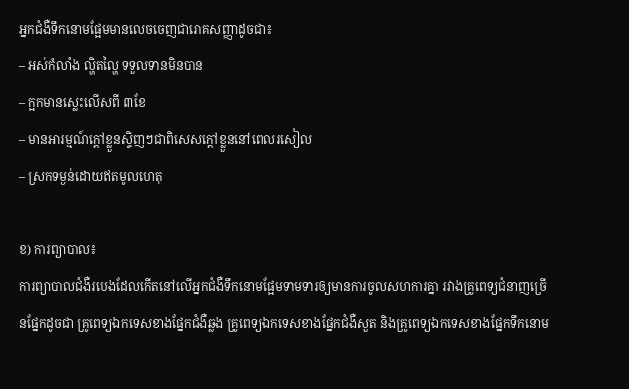អ្នកជំងឺទឹកនោមផ្អែមមានលេចចេញជារោគសញ្ញាដូចជា៖
– អស់កំលាំង ល្ហិតល្ហៃ ទទួលទានមិនបាន
– ក្អកមានស្លេះលើសពី ៣ខែ
– មានអារម្មណ៍ក្តៅខ្លួនស្ទិញៗជាពិសេសក្តៅខ្លួននៅពេលរសៀល
– ស្រកទម្ងន់ដោយឥតមូលហេតុ

ខ) ការព្យាបាល៖
ការព្យាបាលជំងឺរបេងដែលកើតនៅលើអ្នកជំងឺទឹកនោមផ្អែមទាមទារឲ្យមានការចូលសហការគ្នា រវាងគ្រូពេទ្យជំនាញច្រើនផ្នែកដូចជា គ្រូពេទ្យឯកទេសខាងផ្នែកជំងឺឆ្លង គ្រូពេទ្យឯកទេសខាងផ្នែកជំងឺសួត និងគ្រូពេទ្យឯកទេសខាងផ្នែកទឹកនោម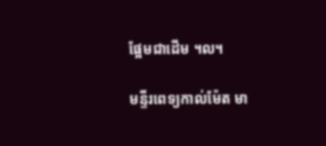ផ្អែមជាដើម ។ល។

មន្ទីរពេទ្យកាល់ម៉ែត មា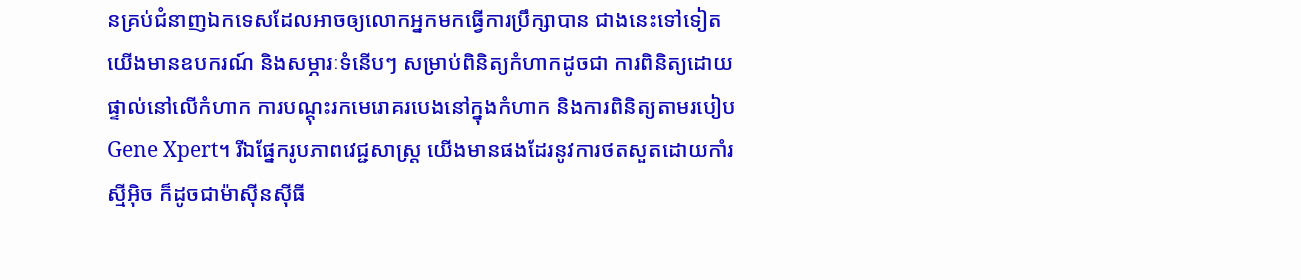នគ្រប់ជំនាញឯកទេសដែលអាចឲ្យលោកអ្នកមកធ្វើការប្រឹក្សាបាន ជាងនេះទៅទៀតយើងមានឧបករណ៍ និងសម្ភារៈទំនើបៗ សម្រាប់ពិនិត្យកំហាកដូចជា ការពិនិត្យដោយផ្ទាល់នៅលើកំហាក ការបណ្តុះរកមេរោគរបេងនៅក្នុងកំហាក និងការពិនិត្យតាមរបៀប Gene Xpert។ រីឯផ្នែករូបភាពវេជ្ជសាស្ត្រ យើងមានផងដែរនូវការថតសួតដោយកាំរស្មីអ៊ិច ក៏ដូចជាម៉ាស៊ីនស៊ីធី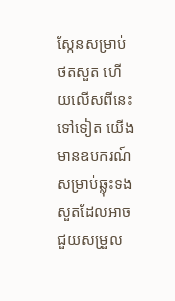ស្កែនសម្រាប់ថតសួត ហើយលើសពីនេះទៅទៀត យើងមានឧបករណ៍សម្រាប់ឆ្លុះទងសួតដែលអាចជួយសម្រួល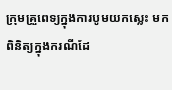ក្រុមគ្រួពេទ្យក្នុងការបូមយកស្លេះ មកពិនិត្យក្នុងករណីដែ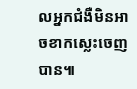លអ្នកជំងឺមិនអាចខាកស្លេះចេញបាន៕